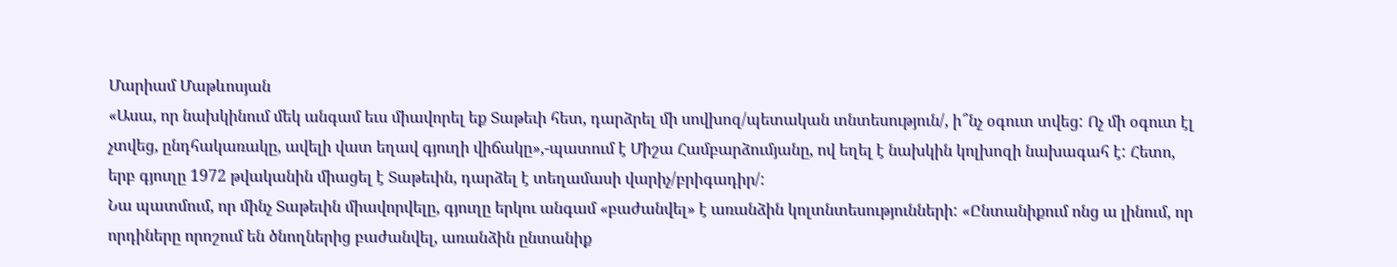Մարիամ Մաթևոսյան
«Ասա, որ նախկինում մեկ անգամ եւս միավորել եք Տաթեւի հետ, դարձրել մի սովխոզ/պետական տնտեսություն/, ի՞նչ օգուտ տվեց: Ոչ մի օգուտ էլ չտվեց, ընդհակառակը, ավելի վատ եղավ գյուղի վիճակը»,-պատում է Միշա Համբարձումյանը, ով եղել է նախկին կոլխոզի նախագահ է: Հետո, երբ գյուղը 1972 թվականին միացել է Տաթեւին, դարձել է տեղամասի վարիչ/բրիգադիր/:
Նա պատմում, որ մինչ Տաթեւին միավորվելը, գյուղը երկու անգամ «բաժանվել» է առանձին կոլտնտեսությունների: «Ընտանիքում ոնց ա լինում, որ որդիները որոշում են ծնողներից բաժանվել, առանձին ընտանիք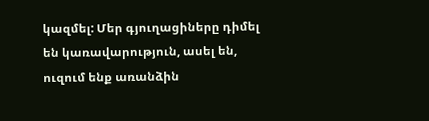կազմել: Մեր գյուղացիները դիմել են կառավարություն, ասել են, ուզում ենք առանձին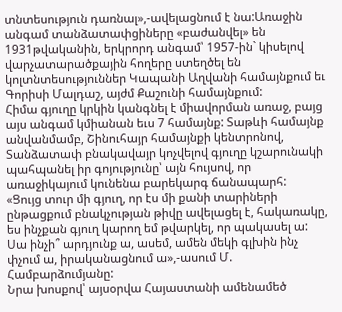տնտեսություն դառնալ»,-ավելացնում է նա:Առաջին անգամ տանձատափցիները «բաժանվել» են 1931թվականին, երկրորդ անգամ՝ 1957-ին` կիսելով վարչատարածքային հողերը ստեղծել են կոլտնտեսություններ Կապանի Աղվանի համայնքում եւ Գորիսի Մալդաշ, այժմ Քաշունի համայնքում:
Հիմա գյուղը կրկին կանգնել է միավորման առաջ, բայց այս անգամ կմիանան եւս 7 համայնք: Տաթևի համայնք անվանմամբ, Շինուհայր համայնքի կենտրոնով, Տանձատափ բնակավայր կոչվելով գյուղը կշարունակի պահպանել իր գոյությունը՝ այն հույսով, որ առաջիկայում կունենա բարեկարգ ճանապարհ:
«Ցույց տուր մի գյուղ, որ էս մի քանի տարիների ընթացքում բնակչության թիվը ավելացել է, հակառակը, ես ինչքան գյուղ կարող եմ թվարկել, որ պակասել ա: Սա ինչի՞ արդյունք ա, ասեմ, ամեն մեկի գլխին ինչ փչում ա, իրականացնում ա»,-ասում Մ. Համբարձումյանը:
Նրա խոսքով՝ այսօրվա Հայաստանի ամենամեծ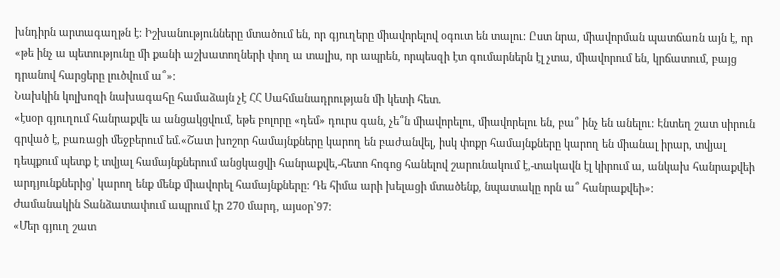խնդիրն արտագաղթն է: Իշխանությունները մտածում են, որ գյուղերը միավորելով օգուտ են տալու: Ըստ նրա, միավորման պատճառն այն է, որ «թե ինչ ա պետությունը մի քանի աշխատողների փող ա տալիս, որ ապրեն, որպեսզի էտ գումարներն էլ չտա, միավորում են, կրճատում, բայց դրանով հարցերը լուծվում ա՞»:
Նախկին կոլխոզի նախագահը համաձայն չէ ՀՀ Սահմանադրության մի կետի հետ.
«էսօր գյուղում հանրաքվե ա անցակցվում, եթե բոլորը «դեմ» դուրս գան, չե՞ն միավորելու, միավորելու են, բա՞ ինչ են անելու: Էնտեղ շատ սիրուն գրված է, բառացի մեջբերում եմ.«Շատ խոշոր համայնքները կարող են բաժանվել, իսկ փոքր համայնքները կարող են միանալ իրար, տվյալ դեպքում պետք է տվյալ համայնքներում անցկացվի հանրաքվե,-հետո հոգոց հանելով շարունակում է,-տակավն էլ կիրում ա, անկախ հանրաքվեի արդյունքներից՝ կարող ենք մենք միավորել համայնքները: Դե հիմա արի խելացի մտածենք, նպատակը որն ա՞ հանրաքվեի»:
Ժամանակին Տանձատափում ապրում էր 270 մարդ, այսօր`97:
«Մեր գյուղ շատ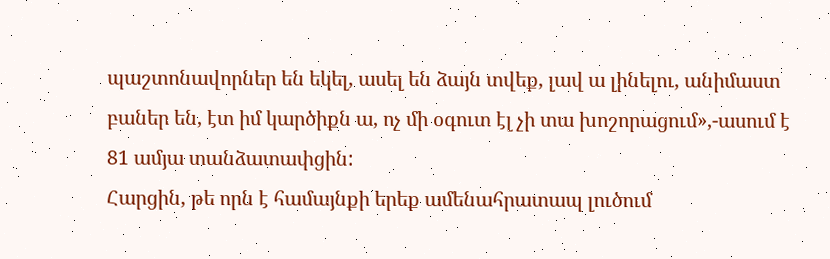պաշտոնավորներ են եկել, ասել են ձայն տվեք, լավ ա լինելու, անիմաստ բաներ են, էտ իմ կարծիքն ա, ոչ մի օգուտ էլ չի տա խոշորացում»,-ասում է 81 ամյա տանձատափցին:
Հարցին, թե որն է համայնքի երեք ամենահրատապ լուծում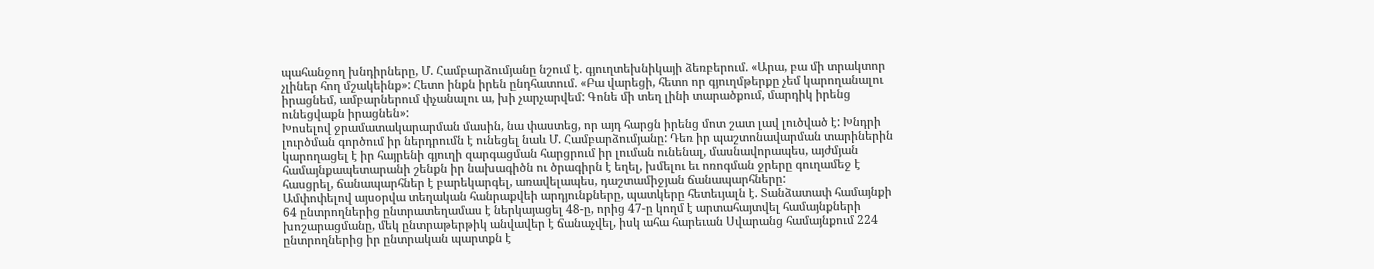պահանջող խնդիրները, Մ. Համբարձումյանը նշում է. գյուղտեխնիկայի ձեռբերում. «Արա, բա մի տրակտոր չլիներ հող մշակեինք»: Հետո ինքն իրեն ընդհատում. «Բա վարեցի, հետո որ գյուղմթերքը չեմ կարողանալու իրացնեմ, ամբարներում փչանալու ա, խի չարչարվեմ: Գոնե մի տեղ լինի տարածքում, մարդիկ իրենց ունեցվաքն իրացնեն»:
Խոսելով ջրամատակարարման մասին, նա փաստեց, որ այդ հարցն իրենց մոտ շատ լավ լուծված է: Խնդրի լուրծման գործում իր ներդրումն է ունեցել նաև Մ. Համբարձումյանը: Դեռ իր պաշտոնավարման տարիներին կարողացել է իր հայրենի գյուղի զարգացման հարցրում իր լուման ունենալ, մասնավորապես, այժմյան համայնքապետարանի շենքն իր նախագիծն ու ծրագիրն է եղել, խմելու եւ ոռոգման ջրերը գուղամեջ է հասցրել, ճանապարհներ է բարեկարգել, առավելապես, դաշտամիջյան ճանապարհները:
Ամփոփելով այսօրվա տեղական հանրաքվեի արդյունքները, պատկերը հետեւյալն է. Տանձատափ համայնքի 64 ընտրողներից ընտրատեղամաս է ներկայացել 48-ը, որից 47-ը կողմ է արտահայտվել համայնքների խոշարացմանը, մեկ ընտրաթերթիկ անվավեր է ճանաչվել, իսկ ահա հարեւան Սվարանց համայնքում 224 ընտրողներից իր ընտրական պարտքն է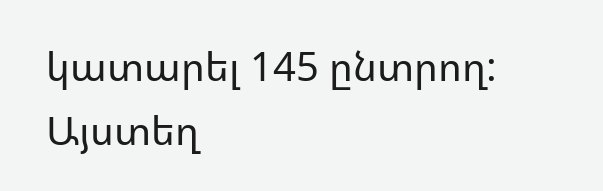կատարել 145 ընտրող: Այստեղ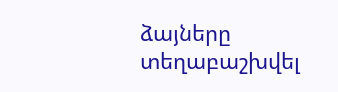ձայները տեղաբաշխվել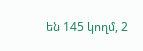են 145 կողմ, 2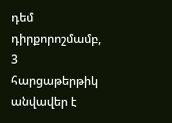դեմ դիրքորոշմամբ, 3 հարցաթերթիկ անվավեր է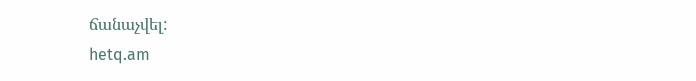ճանաչվել:
hetq.am